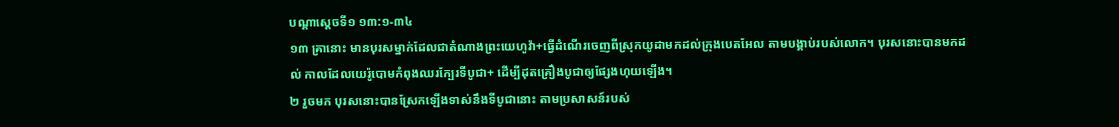បណ្ដាស្ដេចទី១ ១៣:១-៣៤
១៣ គ្រានោះ មានបុរសម្នាក់ដែលជាតំណាងព្រះយេហូវ៉ា+ធ្វើដំណើរចេញពីស្រុកយូដាមកដល់ក្រុងបេតអែល តាមបង្គាប់របស់លោក។ បុរសនោះបានមកដល់ កាលដែលយេរ៉ូបោមកំពុងឈរក្បែរទីបូជា+ ដើម្បីដុតគ្រឿងបូជាឲ្យផ្សែងហុយឡើង។
២ រួចមក បុរសនោះបានស្រែកឡើងទាស់នឹងទីបូជានោះ តាមប្រសាសន៍របស់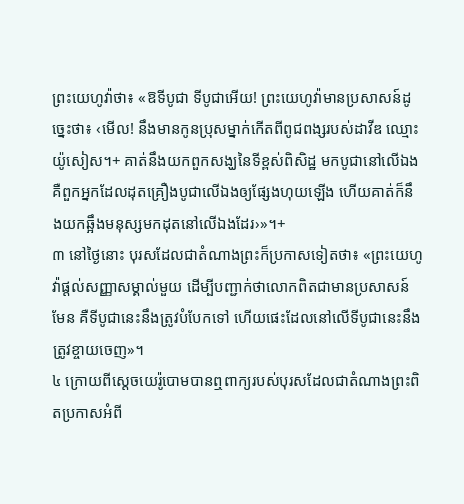ព្រះយេហូវ៉ាថា៖ «ឱទីបូជា ទីបូជាអើយ! ព្រះយេហូវ៉ាមានប្រសាសន៍ដូច្នេះថា៖ ‹មើល! នឹងមានកូនប្រុសម្នាក់កើតពីពូជពង្សរបស់ដាវីឌ ឈ្មោះយ៉ូសៀស។+ គាត់នឹងយកពួកសង្ឃនៃទីខ្ពស់ពិសិដ្ឋ មកបូជានៅលើឯង គឺពួកអ្នកដែលដុតគ្រឿងបូជាលើឯងឲ្យផ្សែងហុយឡើង ហើយគាត់ក៏នឹងយកឆ្អឹងមនុស្សមកដុតនៅលើឯងដែរ›»។+
៣ នៅថ្ងៃនោះ បុរសដែលជាតំណាងព្រះក៏ប្រកាសទៀតថា៖ «ព្រះយេហូវ៉ាផ្ដល់សញ្ញាសម្គាល់មួយ ដើម្បីបញ្ជាក់ថាលោកពិតជាមានប្រសាសន៍មែន គឺទីបូជានេះនឹងត្រូវបំបែកទៅ ហើយផេះដែលនៅលើទីបូជានេះនឹងត្រូវខ្ចាយចេញ»។
៤ ក្រោយពីស្ដេចយេរ៉ូបោមបានឮពាក្យរបស់បុរសដែលជាតំណាងព្រះពិតប្រកាសអំពី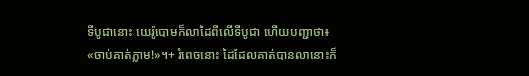ទីបូជានោះ យេរ៉ូបោមក៏លាដៃពីលើទីបូជា ហើយបញ្ជាថា៖ «ចាប់គាត់ភ្លាម!»។+ រំពេចនោះ ដៃដែលគាត់បានលានោះក៏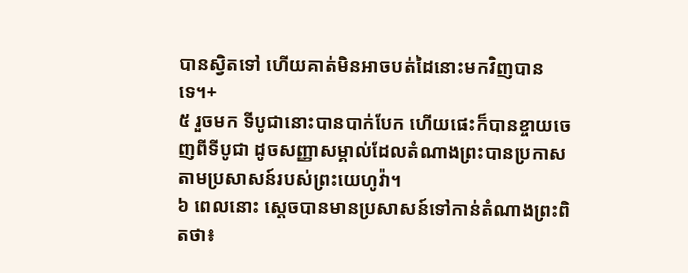បានស្វិតទៅ ហើយគាត់មិនអាចបត់ដៃនោះមកវិញបានទេ។+
៥ រួចមក ទីបូជានោះបានបាក់បែក ហើយផេះក៏បានខ្ចាយចេញពីទីបូជា ដូចសញ្ញាសម្គាល់ដែលតំណាងព្រះបានប្រកាសតាមប្រសាសន៍របស់ព្រះយេហូវ៉ា។
៦ ពេលនោះ ស្ដេចបានមានប្រសាសន៍ទៅកាន់តំណាងព្រះពិតថា៖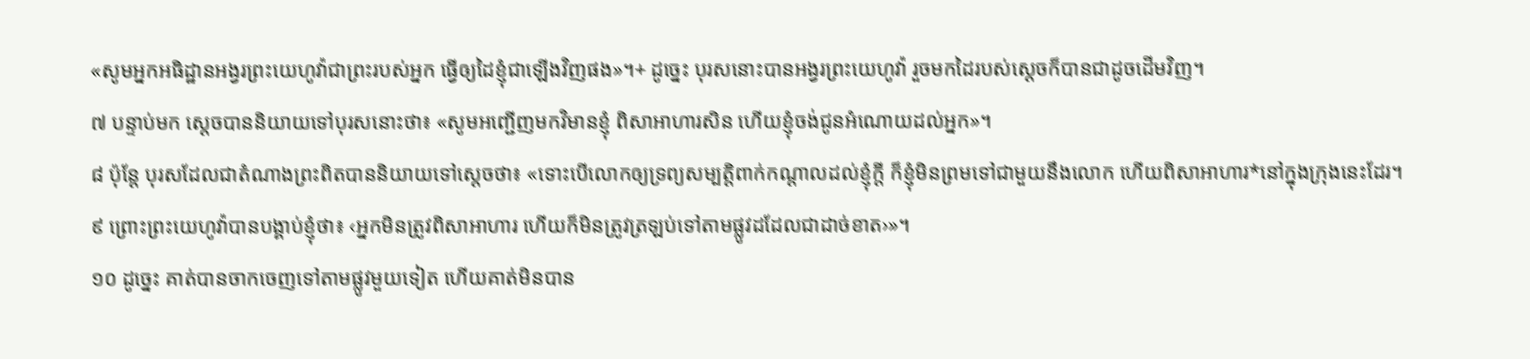«សូមអ្នកអធិដ្ឋានអង្វរព្រះយេហូវ៉ាជាព្រះរបស់អ្នក ធ្វើឲ្យដៃខ្ញុំជាឡើងវិញផង»។+ ដូច្នេះ បុរសនោះបានអង្វរព្រះយេហូវ៉ា រួចមកដៃរបស់ស្ដេចក៏បានជាដូចដើមវិញ។
៧ បន្ទាប់មក ស្ដេចបាននិយាយទៅបុរសនោះថា៖ «សូមអញ្ជើញមកវិមានខ្ញុំ ពិសាអាហារសិន ហើយខ្ញុំចង់ជូនអំណោយដល់អ្នក»។
៨ ប៉ុន្តែ បុរសដែលជាតំណាងព្រះពិតបាននិយាយទៅស្ដេចថា៖ «ទោះបើលោកឲ្យទ្រព្យសម្បត្តិពាក់កណ្ដាលដល់ខ្ញុំក្ដី ក៏ខ្ញុំមិនព្រមទៅជាមួយនឹងលោក ហើយពិសាអាហារ*នៅក្នុងក្រុងនេះដែរ។
៩ ព្រោះព្រះយេហូវ៉ាបានបង្គាប់ខ្ញុំថា៖ ‹អ្នកមិនត្រូវពិសាអាហារ ហើយក៏មិនត្រូវត្រឡប់ទៅតាមផ្លូវដដែលជាដាច់ខាត›»។
១០ ដូច្នេះ គាត់បានចាកចេញទៅតាមផ្លូវមួយទៀត ហើយគាត់មិនបាន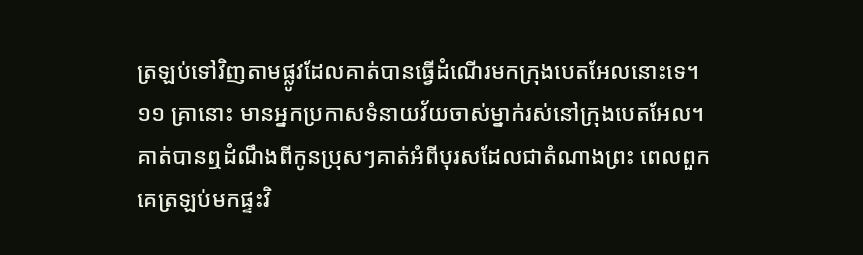ត្រឡប់ទៅវិញតាមផ្លូវដែលគាត់បានធ្វើដំណើរមកក្រុងបេតអែលនោះទេ។
១១ គ្រានោះ មានអ្នកប្រកាសទំនាយវ័យចាស់ម្នាក់រស់នៅក្រុងបេតអែល។ គាត់បានឮដំណឹងពីកូនប្រុសៗគាត់អំពីបុរសដែលជាតំណាងព្រះ ពេលពួកគេត្រឡប់មកផ្ទះវិ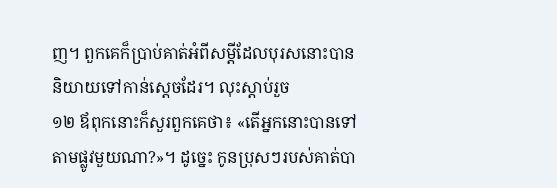ញ។ ពួកគេក៏ប្រាប់គាត់អំពីសម្ដីដែលបុរសនោះបាននិយាយទៅកាន់ស្ដេចដែរ។ លុះស្ដាប់រួច
១២ ឪពុកនោះក៏សួរពួកគេថា៖ «តើអ្នកនោះបានទៅតាមផ្លូវមួយណា?»។ ដូច្នេះ កូនប្រុសៗរបស់គាត់បា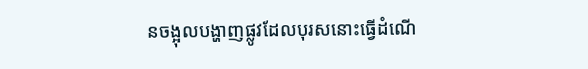នចង្អុលបង្ហាញផ្លូវដែលបុរសនោះធ្វើដំណើ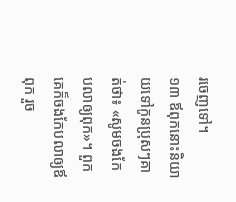រចេញទៅ។
១៣ ឪពុកនោះនិយាយទៅកូនប្រុសៗគាត់ថា៖ «សូមចងកែបលាឲ្យពុក»។ ពួកគេក៏ចងកែបលាឲ្យឪពុក រួច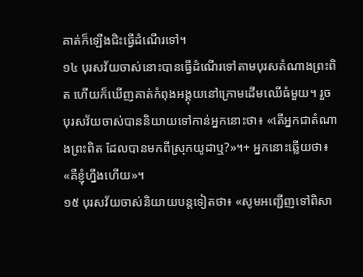គាត់ក៏ឡើងជិះធ្វើដំណើរទៅ។
១៤ បុរសវ័យចាស់នោះបានធ្វើដំណើរទៅតាមបុរសតំណាងព្រះពិត ហើយក៏ឃើញគាត់កំពុងអង្គុយនៅក្រោមដើមឈើធំមួយ។ រួចបុរសវ័យចាស់បាននិយាយទៅកាន់អ្នកនោះថា៖ «តើអ្នកជាតំណាងព្រះពិត ដែលបានមកពីស្រុកយូដាឬ?»។+ អ្នកនោះឆ្លើយថា៖ «គឺខ្ញុំហ្នឹងហើយ»។
១៥ បុរសវ័យចាស់និយាយបន្តទៀតថា៖ «សូមអញ្ជើញទៅពិសា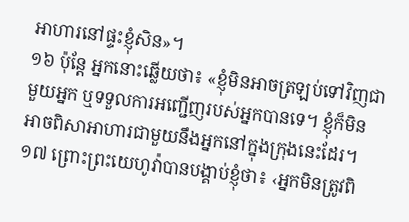អាហារនៅផ្ទះខ្ញុំសិន»។
១៦ ប៉ុន្តែ អ្នកនោះឆ្លើយថា៖ «ខ្ញុំមិនអាចត្រឡប់ទៅវិញជាមួយអ្នក ឬទទួលការអញ្ជើញរបស់អ្នកបានទេ។ ខ្ញុំក៏មិនអាចពិសាអាហារជាមួយនឹងអ្នកនៅក្នុងក្រុងនេះដែរ។
១៧ ព្រោះព្រះយេហូវ៉ាបានបង្គាប់ខ្ញុំថា៖ ‹អ្នកមិនត្រូវពិ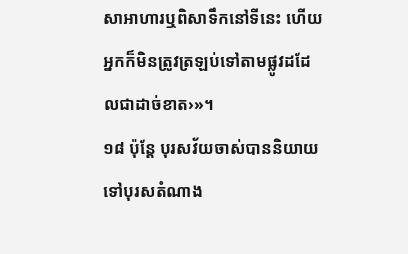សាអាហារឬពិសាទឹកនៅទីនេះ ហើយអ្នកក៏មិនត្រូវត្រឡប់ទៅតាមផ្លូវដដែលជាដាច់ខាត›»។
១៨ ប៉ុន្តែ បុរសវ័យចាស់បាននិយាយទៅបុរសតំណាង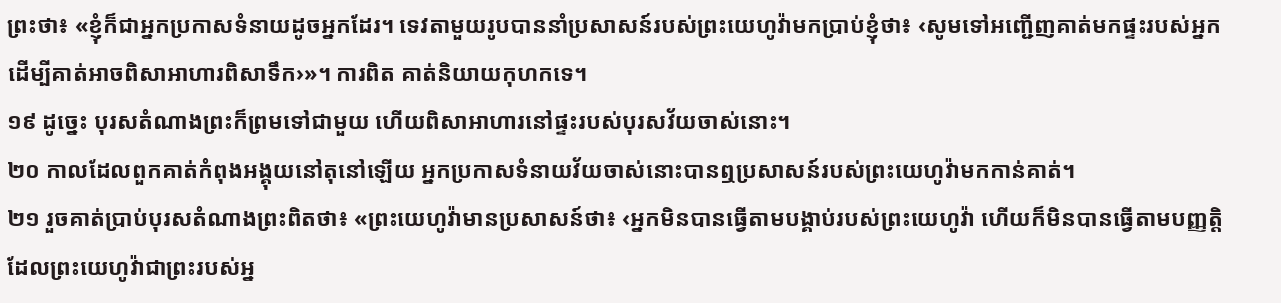ព្រះថា៖ «ខ្ញុំក៏ជាអ្នកប្រកាសទំនាយដូចអ្នកដែរ។ ទេវតាមួយរូបបាននាំប្រសាសន៍របស់ព្រះយេហូវ៉ាមកប្រាប់ខ្ញុំថា៖ ‹សូមទៅអញ្ជើញគាត់មកផ្ទះរបស់អ្នកដើម្បីគាត់អាចពិសាអាហារពិសាទឹក›»។ ការពិត គាត់និយាយកុហកទេ។
១៩ ដូច្នេះ បុរសតំណាងព្រះក៏ព្រមទៅជាមួយ ហើយពិសាអាហារនៅផ្ទះរបស់បុរសវ័យចាស់នោះ។
២០ កាលដែលពួកគាត់កំពុងអង្គុយនៅតុនៅឡើយ អ្នកប្រកាសទំនាយវ័យចាស់នោះបានឮប្រសាសន៍របស់ព្រះយេហូវ៉ាមកកាន់គាត់។
២១ រួចគាត់ប្រាប់បុរសតំណាងព្រះពិតថា៖ «ព្រះយេហូវ៉ាមានប្រសាសន៍ថា៖ ‹អ្នកមិនបានធ្វើតាមបង្គាប់របស់ព្រះយេហូវ៉ា ហើយក៏មិនបានធ្វើតាមបញ្ញត្តិដែលព្រះយេហូវ៉ាជាព្រះរបស់អ្ន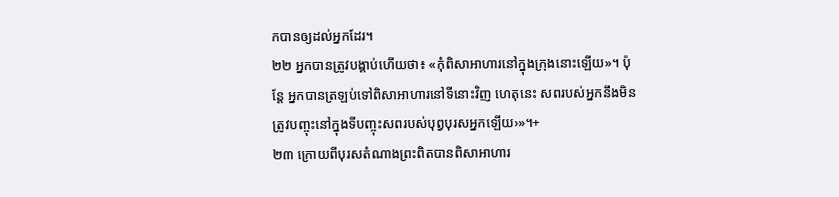កបានឲ្យដល់អ្នកដែរ។
២២ អ្នកបានត្រូវបង្គាប់ហើយថា៖ «កុំពិសាអាហារនៅក្នុងក្រុងនោះឡើយ»។ ប៉ុន្តែ អ្នកបានត្រឡប់ទៅពិសាអាហារនៅទីនោះវិញ ហេតុនេះ សពរបស់អ្នកនឹងមិនត្រូវបញ្ចុះនៅក្នុងទីបញ្ចុះសពរបស់បុព្វបុរសអ្នកឡើយ›»។+
២៣ ក្រោយពីបុរសតំណាងព្រះពិតបានពិសាអាហារ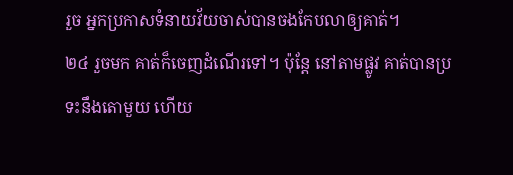រួច អ្នកប្រកាសទំនាយវ័យចាស់បានចងកែបលាឲ្យគាត់។
២៤ រួចមក គាត់ក៏ចេញដំណើរទៅ។ ប៉ុន្តែ នៅតាមផ្លូវ គាត់បានប្រទះនឹងតោមួយ ហើយ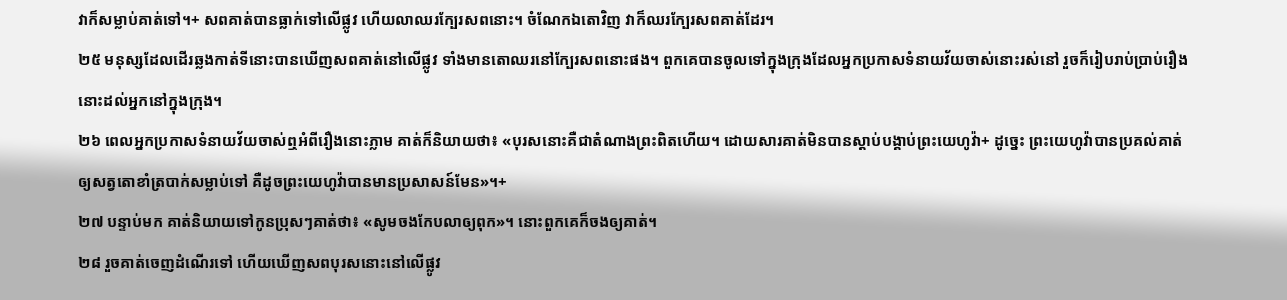វាក៏សម្លាប់គាត់ទៅ។+ សពគាត់បានធ្លាក់ទៅលើផ្លូវ ហើយលាឈរក្បែរសពនោះ។ ចំណែកឯតោវិញ វាក៏ឈរក្បែរសពគាត់ដែរ។
២៥ មនុស្សដែលដើរឆ្លងកាត់ទីនោះបានឃើញសពគាត់នៅលើផ្លូវ ទាំងមានតោឈរនៅក្បែរសពនោះផង។ ពួកគេបានចូលទៅក្នុងក្រុងដែលអ្នកប្រកាសទំនាយវ័យចាស់នោះរស់នៅ រួចក៏រៀបរាប់ប្រាប់រឿងនោះដល់អ្នកនៅក្នុងក្រុង។
២៦ ពេលអ្នកប្រកាសទំនាយវ័យចាស់ឮអំពីរឿងនោះភ្លាម គាត់ក៏និយាយថា៖ «បុរសនោះគឺជាតំណាងព្រះពិតហើយ។ ដោយសារគាត់មិនបានស្ដាប់បង្គាប់ព្រះយេហូវ៉ា+ ដូច្នេះ ព្រះយេហូវ៉ាបានប្រគល់គាត់ឲ្យសត្វតោខាំត្របាក់សម្លាប់ទៅ គឺដូចព្រះយេហូវ៉ាបានមានប្រសាសន៍មែន»។+
២៧ បន្ទាប់មក គាត់និយាយទៅកូនប្រុសៗគាត់ថា៖ «សូមចងកែបលាឲ្យពុក»។ នោះពួកគេក៏ចងឲ្យគាត់។
២៨ រួចគាត់ចេញដំណើរទៅ ហើយឃើញសពបុរសនោះនៅលើផ្លូវ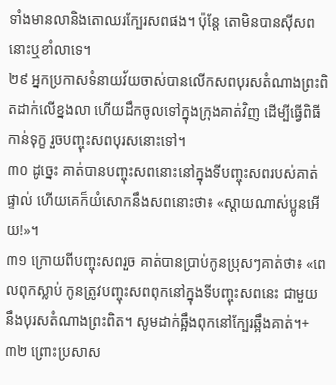ទាំងមានលានិងតោឈរក្បែរសពផង។ ប៉ុន្តែ តោមិនបានស៊ីសពនោះឬខាំលាទេ។
២៩ អ្នកប្រកាសទំនាយវ័យចាស់បានលើកសពបុរសតំណាងព្រះពិតដាក់លើខ្នងលា ហើយដឹកចូលទៅក្នុងក្រុងគាត់វិញ ដើម្បីធ្វើពិធីកាន់ទុក្ខ រួចបញ្ចុះសពបុរសនោះទៅ។
៣០ ដូច្នេះ គាត់បានបញ្ចុះសពនោះនៅក្នុងទីបញ្ចុះសពរបស់គាត់ផ្ទាល់ ហើយគេក៏យំសោកនឹងសពនោះថា៖ «ស្ដាយណាស់ប្អូនអើយ!»។
៣១ ក្រោយពីបញ្ចុះសពរួច គាត់បានប្រាប់កូនប្រុសៗគាត់ថា៖ «ពេលពុកស្លាប់ កូនត្រូវបញ្ចុះសពពុកនៅក្នុងទីបញ្ចុះសពនេះ ជាមួយនឹងបុរសតំណាងព្រះពិត។ សូមដាក់ឆ្អឹងពុកនៅក្បែរឆ្អឹងគាត់។+
៣២ ព្រោះប្រសាស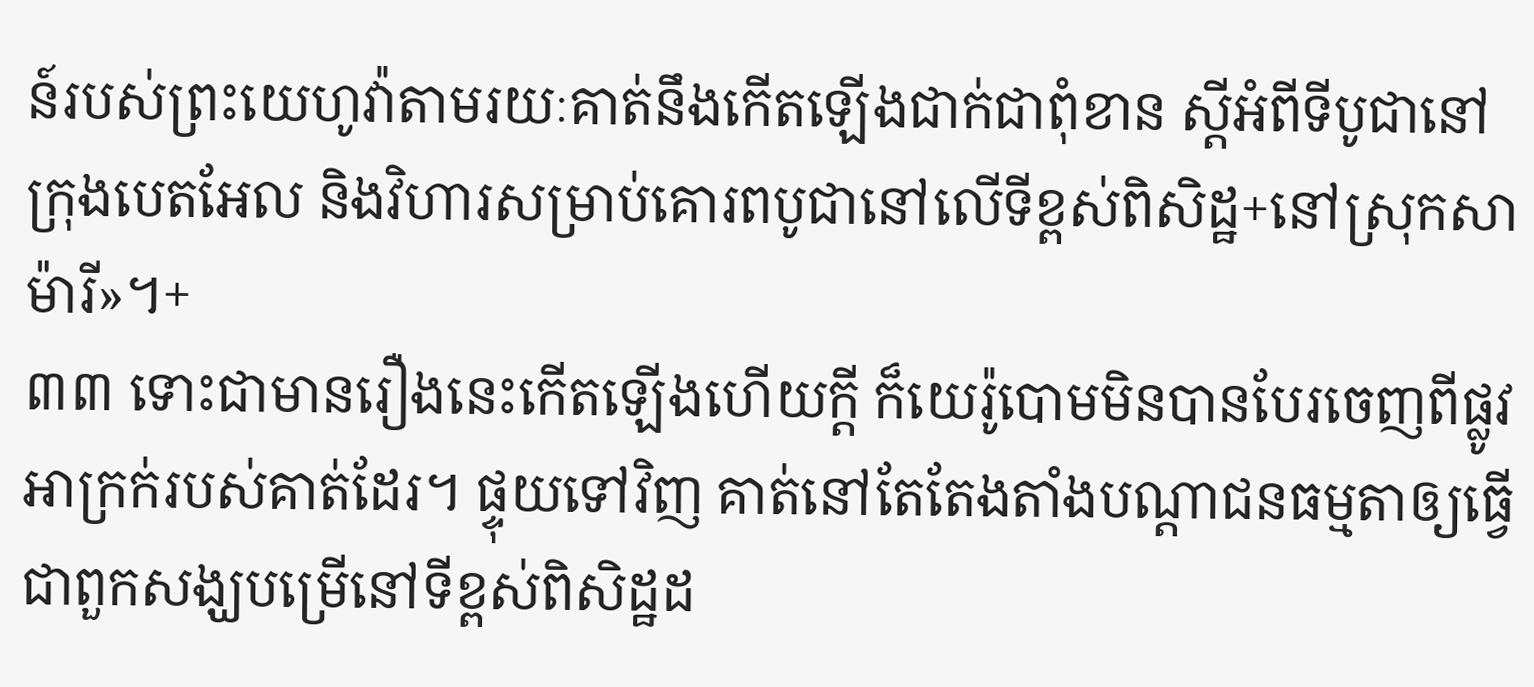ន៍របស់ព្រះយេហូវ៉ាតាមរយៈគាត់នឹងកើតឡើងជាក់ជាពុំខាន ស្ដីអំពីទីបូជានៅក្រុងបេតអែល និងវិហារសម្រាប់គោរពបូជានៅលើទីខ្ពស់ពិសិដ្ឋ+នៅស្រុកសាម៉ារី»។+
៣៣ ទោះជាមានរឿងនេះកើតឡើងហើយក្ដី ក៏យេរ៉ូបោមមិនបានបែរចេញពីផ្លូវអាក្រក់របស់គាត់ដែរ។ ផ្ទុយទៅវិញ គាត់នៅតែតែងតាំងបណ្ដាជនធម្មតាឲ្យធ្វើជាពួកសង្ឃបម្រើនៅទីខ្ពស់ពិសិដ្ឋដ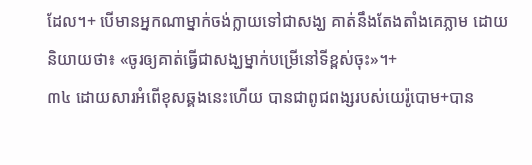ដែល។+ បើមានអ្នកណាម្នាក់ចង់ក្លាយទៅជាសង្ឃ គាត់នឹងតែងតាំងគេភ្លាម ដោយនិយាយថា៖ «ចូរឲ្យគាត់ធ្វើជាសង្ឃម្នាក់បម្រើនៅទីខ្ពស់ចុះ»។+
៣៤ ដោយសារអំពើខុសឆ្គងនេះហើយ បានជាពូជពង្សរបស់យេរ៉ូបោម+បាន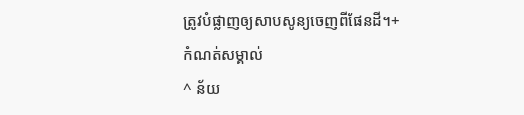ត្រូវបំផ្លាញឲ្យសាបសូន្យចេញពីផែនដី។+
កំណត់សម្គាល់
^ ន័យ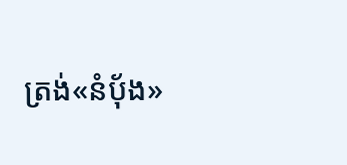ត្រង់«នំប៉័ង»